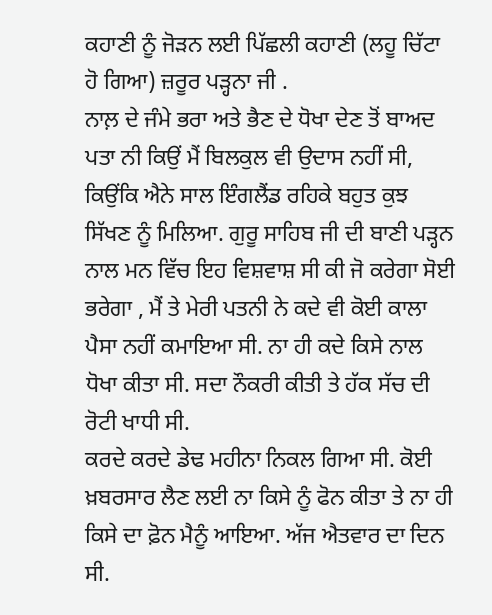ਕਹਾਣੀ ਨੂੰ ਜੋੜਨ ਲਈ ਪਿੱਛਲੀ ਕਹਾਣੀ (ਲਹੂ ਚਿੱਟਾ ਹੋ ਗਿਆ) ਜ਼ਰੂਰ ਪੜ੍ਹਨਾ ਜੀ .
ਨਾਲ਼ ਦੇ ਜੰਮੇ ਭਰਾ ਅਤੇ ਭੈਣ ਦੇ ਧੋਖਾ ਦੇਣ ਤੋਂ ਬਾਅਦ ਪਤਾ ਨੀ ਕਿਉਂ ਮੈਂ ਬਿਲਕੁਲ ਵੀ ਉਦਾਸ ਨਹੀਂ ਸੀ, ਕਿਉਂਕਿ ਐਨੇ ਸਾਲ ਇੰਗਲੈਂਡ ਰਹਿਕੇ ਬਹੁਤ ਕੁਝ ਸਿੱਖਣ ਨੂੰ ਮਿਲਿਆ. ਗੁਰੂ ਸਾਹਿਬ ਜੀ ਦੀ ਬਾਣੀ ਪੜ੍ਹਨ ਨਾਲ ਮਨ ਵਿੱਚ ਇਹ ਵਿਸ਼ਵਾਸ਼ ਸੀ ਕੀ ਜੋ ਕਰੇਗਾ ਸੋਈ ਭਰੇਗਾ , ਮੈਂ ਤੇ ਮੇਰੀ ਪਤਨੀ ਨੇ ਕਦੇ ਵੀ ਕੋਈ ਕਾਲਾ ਪੈਸਾ ਨਹੀਂ ਕਮਾਇਆ ਸੀ. ਨਾ ਹੀ ਕਦੇ ਕਿਸੇ ਨਾਲ ਧੋਖਾ ਕੀਤਾ ਸੀ. ਸਦਾ ਨੌਕਰੀ ਕੀਤੀ ਤੇ ਹੱਕ ਸੱਚ ਦੀ ਰੋਟੀ ਖਾਧੀ ਸੀ.
ਕਰਦੇ ਕਰਦੇ ਡੇਢ ਮਹੀਨਾ ਨਿਕਲ ਗਿਆ ਸੀ. ਕੋਈ ਖ਼ਬਰਸਾਰ ਲੈਣ ਲਈ ਨਾ ਕਿਸੇ ਨੂੰ ਫੋਨ ਕੀਤਾ ਤੇ ਨਾ ਹੀ ਕਿਸੇ ਦਾ ਫ਼ੋਨ ਮੈਨੂੰ ਆਇਆ. ਅੱਜ ਐਤਵਾਰ ਦਾ ਦਿਨ ਸੀ.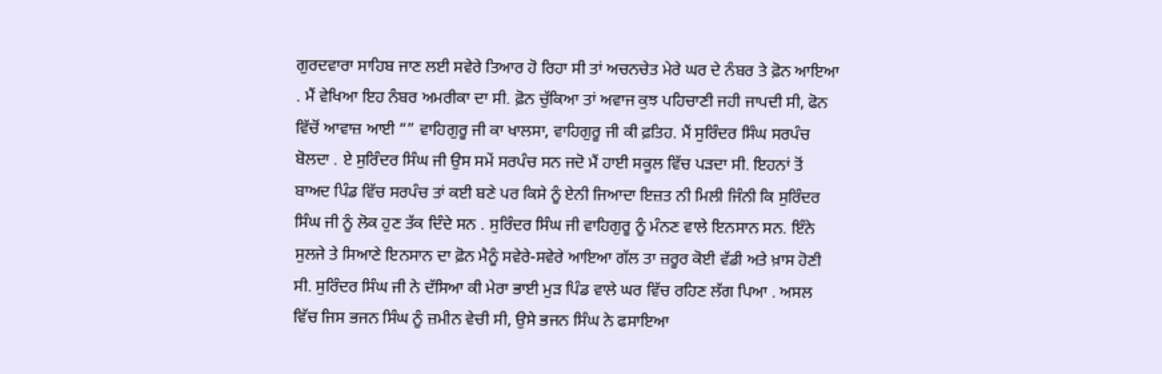ਗੁਰਦਵਾਰਾ ਸਾਹਿਬ ਜਾਣ ਲਈ ਸਵੇਰੇ ਤਿਆਰ ਹੋ ਰਿਹਾ ਸੀ ਤਾਂ ਅਚਨਚੇਤ ਮੇਰੇ ਘਰ ਦੇ ਨੰਬਰ ਤੇ ਫ਼ੋਨ ਆਇਆ . ਮੈਂ ਵੇਖਿਆ ਇਹ ਨੰਬਰ ਅਮਰੀਕਾ ਦਾ ਸੀ. ਫ਼ੋਨ ਚੁੱਕਿਆ ਤਾਂ ਅਵਾਜ ਕੁਝ ਪਹਿਚਾਣੀ ਜਹੀ ਜਾਪਦੀ ਸੀ, ਫੋਨ ਵਿੱਚੋਂ ਆਵਾਜ਼ ਆਈ “” ਵਾਹਿਗੁਰੂ ਜੀ ਕਾ ਖਾਲਸਾ, ਵਾਹਿਗੁਰੂ ਜੀ ਕੀ ਫ਼ਤਿਹ. ਮੈਂ ਸੁਰਿੰਦਰ ਸਿੰਘ ਸਰਪੰਚ ਬੋਲਦਾ . ਏ ਸੁਰਿੰਦਰ ਸਿੰਘ ਜੀ ਉਸ ਸਮੇਂ ਸਰਪੰਚ ਸਨ ਜਦੋ ਮੈਂ ਹਾਈ ਸਕੂਲ ਵਿੱਚ ਪੜਦਾ ਸੀ. ਇਹਨਾਂ ਤੋਂ ਬਾਅਦ ਪਿੰਡ ਵਿੱਚ ਸਰਪੰਚ ਤਾਂ ਕਈ ਬਣੇ ਪਰ ਕਿਸੇ ਨੂੰ ਏਨੀ ਜਿਆਦਾ ਇਜ਼ਤ ਨੀ ਮਿਲੀ ਜਿੰਨੀ ਕਿ ਸੁਰਿੰਦਰ ਸਿੰਘ ਜੀ ਨੂੰ ਲੋਕ ਹੁਣ ਤੱਕ ਦਿੰਦੇ ਸਨ . ਸੁਰਿੰਦਰ ਸਿੰਘ ਜੀ ਵਾਹਿਗੁਰੂ ਨੂੰ ਮੰਨਣ ਵਾਲੇ ਇਨਸਾਨ ਸਨ. ਇੰਨੇ ਸੁਲਜੇ ਤੇ ਸਿਆਣੇ ਇਨਸਾਨ ਦਾ ਫ਼ੋਨ ਮੈਨੂੰ ਸਵੇਰੇ-ਸਵੇਰੇ ਆਇਆ ਗੱਲ ਤਾ ਜ਼ਰੂਰ ਕੋਈ ਵੱਡੀ ਅਤੇ ਖ਼ਾਸ ਹੋਣੀ ਸੀ. ਸੁਰਿੰਦਰ ਸਿੰਘ ਜੀ ਨੇ ਦੱਸਿਆ ਕੀ ਮੇਰਾ ਭਾਈ ਮੁੜ ਪਿੰਡ ਵਾਲੇ ਘਰ ਵਿੱਚ ਰਹਿਣ ਲੱਗ ਪਿਆ . ਅਸਲ ਵਿੱਚ ਜਿਸ ਭਜਨ ਸਿੰਘ ਨੂੰ ਜ਼ਮੀਨ ਵੇਚੀ ਸੀ, ਉਸੇ ਭਜਨ ਸਿੰਘ ਨੇ ਫਸਾਇਆ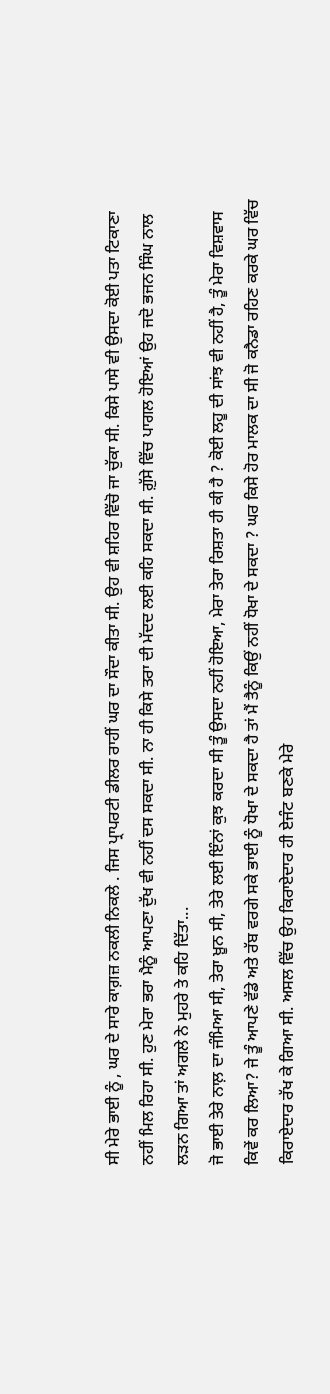ਸੀ ਮੇਰੇ ਭਾਈ ਨੂੰ , ਘਰ ਦੇ ਸਾਰੇ ਕਾਗ਼ਜ਼ ਨਕਲੀ ਨਿਕਲੇ . ਜਿਸ ਪ੍ਰਾਪਰਟੀ ਡੀਲਰ ਰਾਹੀਂ ਘਰ ਦਾ ਸੌਦਾ ਕੀਤਾ ਸੀ. ਉਹ ਵੀ ਸ਼ਹਿਰ ਵਿੱਚੋ ਜਾ ਚੁੱਕਾ ਸੀ. ਕਿਸੇ ਪਾਸੇ ਵੀ ਉਸਦਾ ਕੋਈ ਪਤਾ ਟਿਕਾਣਾ ਨਹੀਂ ਮਿਲ ਰਿਹਾ ਸੀ. ਹੁਣ ਮੇਰਾ ਭਰਾ ਮੈਨੂੰ ਆਪਣਾ ਦੁੱਖ ਵੀ ਨਹੀਂ ਦਸ ਸਕਦਾ ਸੀ. ਨਾ ਹੀ ਕਿਸੇ ਤਰਾ ਦੀ ਮੱਦਦ ਲਈ ਕਹਿ ਸਕਦਾ ਸੀ. ਗ਼ੁੱਸੇ ਵਿੱਚ ਪਾਗਲ ਹੋਇਆਂ ਉਹ ਜਦੋ ਭਜਨ ਸਿੰਘ ਨਾਲ ਲੜਨ ਗਿਆ ਤਾਂ ਅਗਲੇ ਨੇ ਮੁਹਰੇ ਤੇ ਕਹਿ ਦਿੱਤਾ...
ਜੋ ਭਾਈ ਤੇਰੇ ਨਾਲ਼ ਦਾ ਜੰਮਿਆ ਸੀ, ਤੇਰਾ ਖ਼ੂਨ ਸੀ, ਤੇਰੇ ਲਈ ਇੰਨਾਂ ਕੁਝ ਕਰਦਾ ਸੀ ਤੂੰ ਉਸਦਾ ਨਹੀਂ ਹੋਇਆ, ਮੇਰਾ ਤੇਰਾ ਰਿਸ਼ਤਾ ਹੀ ਕੀ ਹੈ ? ਕੋਈ ਲਹੂ ਦੀ ਸਾਂਝ ਵੀ ਨਹੀਂ ਹੈ, ਤੂੰ ਮੇਰਾ ਵਿਸ਼ਵਾਸ ਕਿਵੇਂ ਕਰ ਲਿਆ? ਜੇ ਤੂੰ ਆਪਣੇ ਵੱਡੇ ਅਤੇ ਰੱਬ ਵਰਗੇ ਸਕੇ ਭਾਈ ਨੂੰ ਧੋਖਾ ਦੇ ਸਕਦਾ ਹੈ ਤਾਂ ਮੈਂ ਤੈਨੂੰ ਕਿਉਂ ਨਹੀਂ ਧੋਖਾ ਦੇ ਸਕਦਾ ? ਘਰ ਕਿਸੇ ਹੋਰ ਮਾਲਕ ਦਾ ਸੀ ਜੋ ਕਨੈਡਾ ਰਹਿਣ ਕਰਕੇ ਘਰ ਵਿੱਚ ਕਿਰਾਏਦਾਰ ਰੱਖ ਕੇ ਗਿਆ ਸੀ. ਅਸਲ ਵਿੱਚ ਉਹ ਕਿਰਾਏਦਾਰ ਹੀ ਏਜੰਟ ਬਣਕੇ ਮੇਰੇ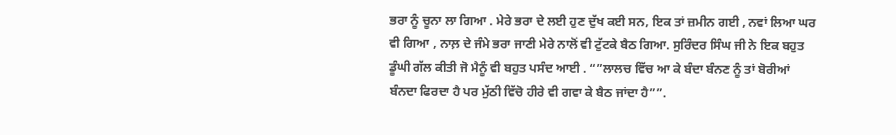ਭਰਾ ਨੂੰ ਚੂਨਾ ਲਾ ਗਿਆ . ਮੇਰੇ ਭਰਾ ਦੇ ਲਈ ਹੁਣ ਦੁੱਖ ਕਈ ਸਨ, ਇਕ ਤਾਂ ਜ਼ਮੀਨ ਗਈ , ਨਵਾਂ ਲਿਆ ਘਰ ਵੀ ਗਿਆ , ਨਾਲ਼ ਦੇ ਜੰਮੇ ਭਰਾ ਜਾਣੀ ਮੇਰੇ ਨਾਲੋਂ ਵੀ ਟੁੱਟਕੇ ਬੈਠ ਗਿਆ. ਸੁਰਿੰਦਰ ਸਿੰਘ ਜੀ ਨੇ ਇਕ ਬਹੁਤ ਡੂੰਘੀ ਗੱਲ ਕੀਤੀ ਜੋ ਮੈਨੂੰ ਵੀ ਬਹੁਤ ਪਸੰਦ ਆਈ . “”ਲਾਲਚ ਵਿੱਚ ਆ ਕੇ ਬੰਦਾ ਬੰਨਣ ਨੂੰ ਤਾਂ ਬੋਰੀਆਂ ਬੰਨਦਾ ਫਿਰਦਾ ਹੈ ਪਰ ਮੁੱਠੀ ਵਿੱਚੋ ਹੀਰੇ ਵੀ ਗਵਾ ਕੇ ਬੈਠ ਜਾਂਦਾ ਹੈ””.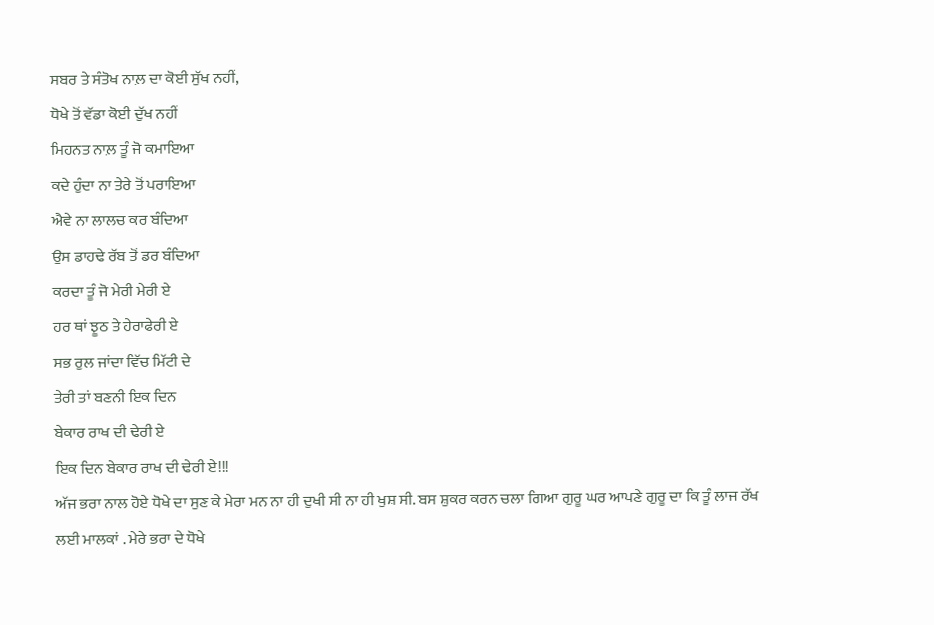ਸਬਰ ਤੇ ਸੰਤੋਖ ਨਾਲ਼ ਦਾ ਕੋਈ ਸੁੱਖ ਨਹੀਂ,
ਧੋਖੇ ਤੋਂ ਵੱਡਾ ਕੋਈ ਦੁੱਖ ਨਹੀਂ
ਮਿਹਨਤ ਨਾਲ਼ ਤੂੰ ਜੋ ਕਮਾਇਆ
ਕਦੇ ਹੁੰਦਾ ਨਾ ਤੇਰੇ ਤੋਂ ਪਰਾਇਆ
ਐਵੇ ਨਾ ਲਾਲਚ ਕਰ ਬੰਦਿਆ
ਉਸ ਡਾਹਢੇ ਰੱਬ ਤੋਂ ਡਰ ਬੰਦਿਆ
ਕਰਦਾ ਤੂੰ ਜੋ ਮੇਰੀ ਮੇਰੀ ਏ
ਹਰ ਥਾਂ ਝੂਠ ਤੇ ਹੇਰਾਫੇਰੀ ਏ
ਸਭ ਰੁਲ ਜਾਂਦਾ ਵਿੱਚ ਮਿੱਟੀ ਦੇ
ਤੇਰੀ ਤਾਂ ਬਣਨੀ ਇਕ ਦਿਨ
ਬੇਕਾਰ ਰਾਖ ਦੀ ਢੇਰੀ ਏ
ਇਕ ਦਿਨ ਬੇਕਾਰ ਰਾਖ ਦੀ ਢੇਰੀ ਏ!!!
ਅੱਜ ਭਰਾ ਨਾਲ ਹੋਏ ਧੋਖੇ ਦਾ ਸੁਣ ਕੇ ਮੇਰਾ ਮਨ ਨਾ ਹੀ ਦੁਖੀ ਸੀ ਨਾ ਹੀ ਖੁਸ਼ ਸੀ. ਬਸ ਸ਼ੁਕਰ ਕਰਨ ਚਲਾ ਗਿਆ ਗੁਰੂ ਘਰ ਆਪਣੇ ਗੁਰੂ ਦਾ ਕਿ ਤੂੰ ਲਾਜ ਰੱਖ ਲਈ ਮਾਲਕਾਂ . ਮੇਰੇ ਭਰਾ ਦੇ ਧੋਖੇ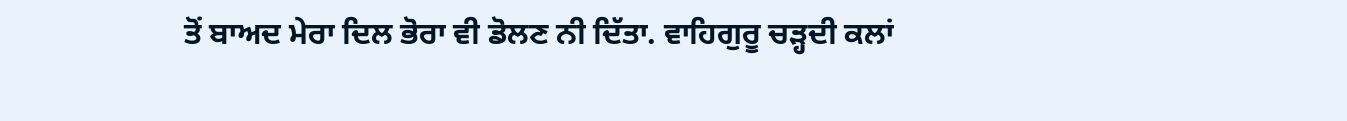ਤੋਂ ਬਾਅਦ ਮੇਰਾ ਦਿਲ ਭੋਰਾ ਵੀ ਡੋਲਣ ਨੀ ਦਿੱਤਾ. ਵਾਹਿਗੁਰੂ ਚੜ੍ਹਦੀ ਕਲਾਂ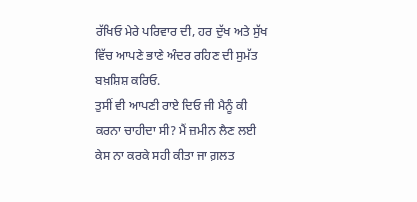ਰੱਖਿਓ ਮੇਰੇ ਪਰਿਵਾਰ ਦੀ, ਹਰ ਦੁੱਖ ਅਤੇ ਸੁੱਖ ਵਿੱਚ ਆਪਣੇ ਭਾਣੇ ਅੰਦਰ ਰਹਿਣ ਦੀ ਸੁਮੱਤ ਬਖ਼ਸ਼ਿਸ਼ ਕਰਿਓ.
ਤੁਸੀਂ ਵੀ ਆਪਣੀ ਰਾਏ ਦਿਓ ਜੀ ਮੈਨੂੰ ਕੀ ਕਰਨਾ ਚਾਹੀਦਾ ਸੀ? ਮੈਂ ਜ਼ਮੀਨ ਲੈਣ ਲਈ ਕੇਸ ਨਾ ਕਰਕੇ ਸਹੀ ਕੀਤਾ ਜਾ ਗ਼ਲਤ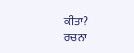ਕੀਤਾ?
ਰਚਨਾ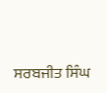ਸਰਬਜੀਤ ਸਿੰਘ